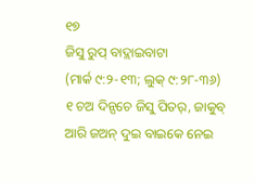୧୭
ଜିସୁ ରୁପ୍ ବାଦ୍ଲାଇବାଟା
(ମାର୍କ ୯:୨-୧୩; ଲୁକ୍ ୯:୨୮-୩୬)
୧ ଚଅ ଦିନ୍ପଚେ ଜିସୁ ପିତର୍, ଜାକୁବ୍ ଆରି ଜଅନ୍ ଦୁଇ ବାଇକେ ନେଇ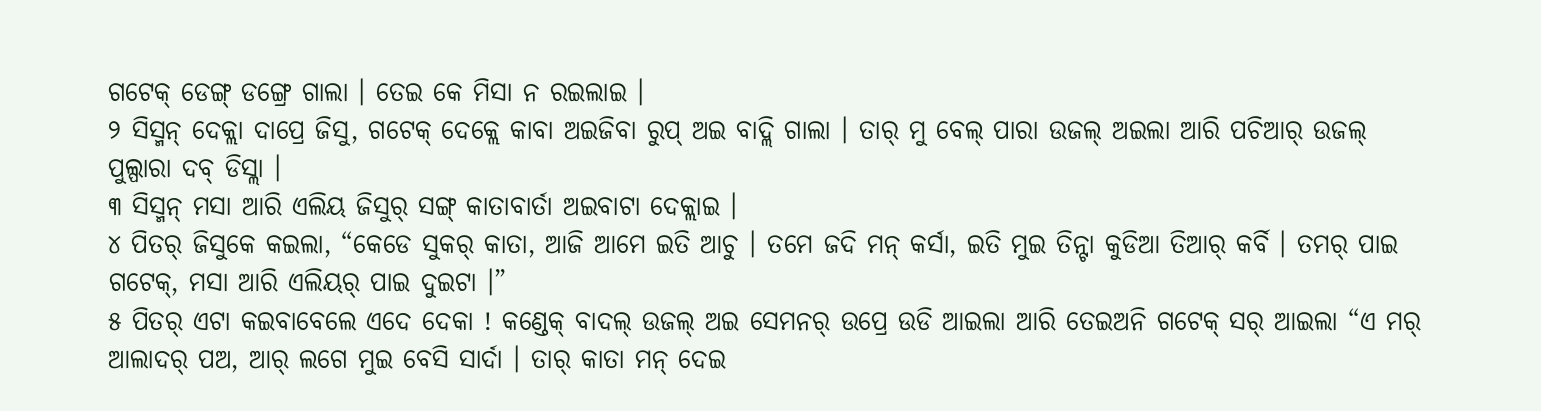ଗଟେକ୍ ଡେଙ୍ଗ୍ ଡଙ୍ଗ୍ରେ ଗାଲା । ତେଇ କେ ମିସା ନ ରଇଲାଇ ।
୨ ସିସ୍ମନ୍ ଦେକ୍ଲା ଦାପ୍ରେ ଜିସୁ, ଗଟେକ୍ ଦେକ୍ଲେ କାବା ଅଇଜିବା ରୁପ୍ ଅଇ ବାଦ୍ଲି ଗାଲା । ତାର୍ ମୁ ବେଲ୍ ପାରା ଉଜଲ୍ ଅଇଲା ଆରି ପଚିଆର୍ ଉଜଲ୍ ପୁଲ୍ପାରା ଦବ୍ ଡିସ୍ଲା ।
୩ ସିସ୍ମନ୍ ମସା ଆରି ଏଲିୟ ଜିସୁର୍ ସଙ୍ଗ୍ କାତାବାର୍ତା ଅଇବାଟା ଦେକ୍ଲାଇ ।
୪ ପିତର୍ ଜିସୁକେ କଇଲା, “କେଡେ ସୁକର୍ କାତା, ଆଜି ଆମେ ଇତି ଆଚୁ । ତମେ ଜଦି ମନ୍ କର୍ସା, ଇତି ମୁଇ ତିନ୍ଟା କୁଡିଆ ତିଆର୍ କର୍ବି । ତମର୍ ପାଇ ଗଟେକ୍, ମସା ଆରି ଏଲିୟର୍ ପାଇ ଦୁଇଟା ।”
୫ ପିତର୍ ଏଟା କଇବାବେଲେ ଏଦେ ଦେକା ! କଣ୍ଡେକ୍ ବାଦଲ୍ ଉଜଲ୍ ଅଇ ସେମନର୍ ଉପ୍ରେ ଉଡି ଆଇଲା ଆରି ତେଇଅନି ଗଟେକ୍ ସର୍ ଆଇଲା “ଏ ମର୍ ଆଲାଦର୍ ପଅ, ଆର୍ ଲଗେ ମୁଇ ବେସି ସାର୍ଦା । ତାର୍ କାତା ମନ୍ ଦେଇ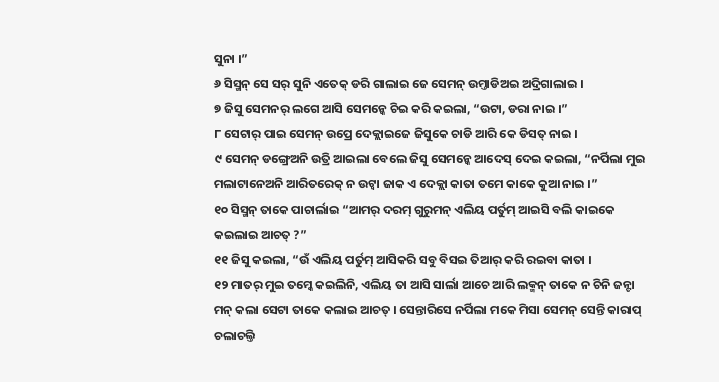ସୁନା ।”
୬ ସିସ୍ମନ୍ ସେ ସର୍ ସୁନି ଏତେକ୍ ଡରି ଗାଲାଇ ଜେ ସେମନ୍ ଉମ୍ତାଡିଅଇ ଅଦ୍ରିଗାଲାଇ ।
୭ ଜିସୁ ସେମନର୍ ଲଗେ ଆସି ସେମନ୍କେ ଚିଇ କରି କଇଲା, “ଉଟା, ଡରା ନାଇ ।”
୮ ସେଟାର୍ ପାଇ ସେମନ୍ ଉପ୍ରେ ଦେକ୍ଲାଇଜେ ଜିସୁକେ ଚାଡି ଆରି କେ ଡିସତ୍ ନାଇ ।
୯ ସେମନ୍ ଡଙ୍ଗ୍ରେଅନି ଉତ୍ରି ଆଇଲା ବେଲେ ଜିସୁ ସେମନ୍କେ ଆଦେସ୍ ଦେଇ କଇଲା, “ନର୍ପିଲା ମୁଇ ମଲାଟାନେଅନି ଆରିତରେକ୍ ନ ଉଟ୍ବା ଜାକ ଏ ଦେକ୍ଲା କାତା ତମେ କାକେ କୁଆ ନାଇ ।”
୧୦ ସିସ୍ମନ୍ ତାକେ ପାଚାର୍ଲାଇ “ଆମର୍ ଦରମ୍ ଗୁରୁମନ୍ ଏଲିୟ ପର୍ତୁମ୍ ଆଇସି ବଲି କାଇକେ କଇଲାଇ ଆଚତ୍ ?”
୧୧ ଜିସୁ କଇଲା, “ଉଁ ଏଲିୟ ପର୍ତୁମ୍ ଆସିକରି ସବୁ ବିସଇ ତିଆର୍ କରି ରଇବା କାତା ।
୧୨ ମାତର୍ ମୁଇ ତମ୍କେ କଇଲିନି, ଏଲିୟ ତା ଆସି ସାର୍ଲା ଆଚେ ଆରି ଲକ୍ମନ୍ ତାକେ ନ ଚିନି ଜନ୍ଟା ମନ୍ କଲା ସେଟା ତାକେ କଲାଇ ଆଚତ୍ । ସେନ୍ତାରିସେ ନର୍ପିଲା ମକେ ମିସା ସେମନ୍ ସେନ୍ତି କାରାପ୍ ଚଲାଚଲ୍ତି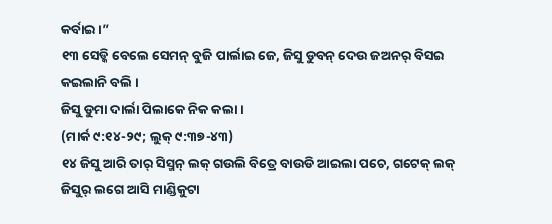କର୍ବାଇ ।”
୧୩ ସେଡ୍କି ବେଲେ ସେମନ୍ ବୁଜି ପାର୍ଲାଇ ଜେ, ଜିସୁ ଡୁବନ୍ ଦେଉ ଜଅନର୍ ବିସଇ କଇଲାନି ବଲି ।
ଜିସୁ ଡୁମା ଦାର୍ଲା ପିଲାକେ ନିକ କଲା ।
(ମାର୍କ ୯:୧୪-୨୯; ଲୁକ୍ ୯:୩୭-୪୩)
୧୪ ଜିସୁ ଆରି ତାର୍ ସିସ୍ମନ୍ ଲକ୍ ଗଉଲି ବିତ୍ରେ ବାଉଡି ଆଇଲା ପଚେ, ଗଟେକ୍ ଲକ୍ ଜିସୁର୍ ଲଗେ ଆସି ମାଣ୍ଡିକୁଟା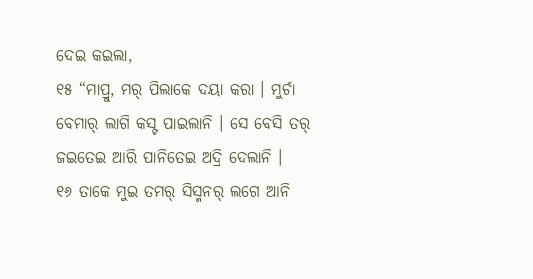ଦେଇ କଇଲା,
୧୫ “ମାପ୍ରୁ, ମର୍ ପିଲାକେ ଦୟା କରା । ମୁର୍ଚା ବେମାର୍ ଲାଗି କସ୍ଟ ପାଇଲାନି । ସେ ବେସି ତର୍ ଜଇତେଇ ଆରି ପାନିତେଇ ଅଦ୍ରି ଦେଲାନି ।
୧୬ ତାକେ ମୁଇ ତମର୍ ସିସ୍ମନର୍ ଲଗେ ଆନି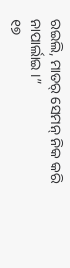ରଇଲି, ମାତର୍ ସେମନ୍ ନିକ କରି ନାପାର୍ଲାଇ ।”
୧୭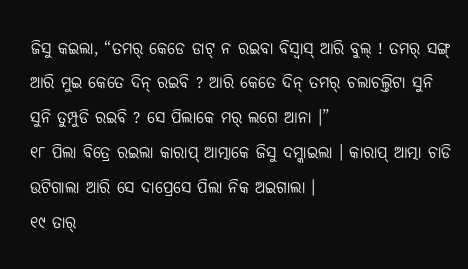ଜିସୁ କଇଲା, “ତମର୍ କେଡେ ଡାଟ୍ ନ ରଇବା ବିସ୍ବାସ୍ ଆରି ବୁଲ୍ ! ତମର୍ ସଙ୍ଗ୍ ଆରି ମୁଇ କେତେ ଦିନ୍ ରଇବି ? ଆରି କେତେ ଦିନ୍ ତମର୍ ଚଲାଚଲ୍ତିଟା ସୁନି ସୁନି ତୁମ୍ପୁଡି ରଇବି ? ସେ ପିଲାକେ ମର୍ ଲଗେ ଆନା ।”
୧୮ ପିଲା ବିତ୍ରେ ରଇଲା କାରାପ୍ ଆତ୍ମାକେ ଜିସୁ ଦମ୍କାଇଲା । କାରାପ୍ ଆତ୍ମା ଚାଡି ଉଟିଗାଲା ଆରି ସେ ଦାପ୍ରେସେ ପିଲା ନିକ ଅଇଗାଲା ।
୧୯ ତାର୍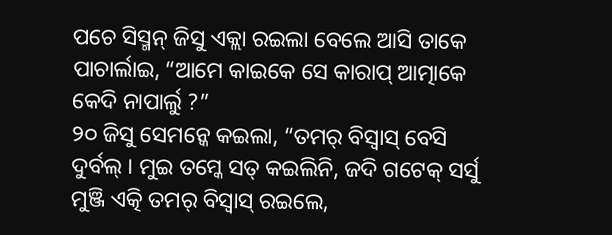ପଚେ ସିସ୍ମନ୍ ଜିସୁ ଏକ୍ଲା ରଇଲା ବେଲେ ଆସି ତାକେ ପାଚାର୍ଲାଇ, “ଆମେ କାଇକେ ସେ କାରାପ୍ ଆତ୍ମାକେ କେଦି ନାପାର୍ଲୁ ?”
୨୦ ଜିସୁ ସେମନ୍କେ କଇଲା, “ତମର୍ ବିସ୍ବାସ୍ ବେସି ଦୁର୍ବଲ୍ । ମୁଇ ତମ୍କେ ସତ୍ କଇଲିନି, ଜଦି ଗଟେକ୍ ସର୍ସୁ ମୁଞ୍ଜି ଏତ୍କି ତମର୍ ବିସ୍ବାସ୍ ରଇଲେ,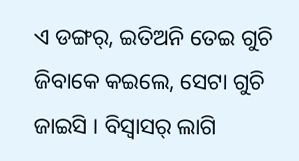ଏ ଡଙ୍ଗର୍, ଇତିଅନି ତେଇ ଗୁଚି ଜିବାକେ କଇଲେ, ସେଟା ଗୁଚି ଜାଇସି । ବିସ୍ବାସର୍ ଲାଗି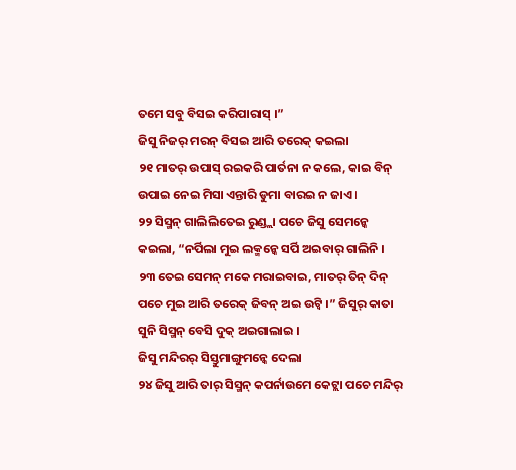ତମେ ସବୁ ବିସଇ କରିପାରାସ୍ ।”
ଜିସୁ ନିଜର୍ ମରନ୍ ବିସଇ ଆରି ତରେକ୍ କଇଲା
୨୧ ମାତର୍ ଉପାସ୍ ରଇକରି ପାର୍ତନା ନ କଲେ, କାଇ ବିନ୍ ଉପାଇ ନେଇ ମିସା ଏନ୍ତାରି ଡୁମା ବାରଇ ନ ଜାଏ ।
୨୨ ସିସ୍ମନ୍ ଗାଲିଲିତେଇ ରୁଣ୍ଡ୍ଲା ପଚେ ଜିସୁ ସେମନ୍କେ କଇଲା, “ନର୍ପିଲା ମୁଇ ଲକ୍ମନ୍କେ ସର୍ପି ଅଇବାର୍ ଗାଲିନି ।
୨୩ ତେଇ ସେମନ୍ ମକେ ମରାଇବାଇ, ମାତର୍ ତିନ୍ ଦିନ୍ ପଚେ ମୁଇ ଆରି ତରେକ୍ ଜିବନ୍ ଅଇ ଉଟ୍ବି ।” ଜିସୁର୍ କାତା ସୁନି ସିସ୍ମନ୍ ବେସି ଦୁକ୍ ଅଇଗାଲାଇ ।
ଜିସୁ ମନ୍ଦିରର୍ ସିସ୍ତୁମାଙ୍ଗୁମନ୍କେ ଦେଲା
୨୪ ଜିସୁ ଆରି ତାର୍ ସିସ୍ମନ୍ କପର୍ନାଉମେ କେଟ୍ଲା ପଚେ ମନ୍ଦିର୍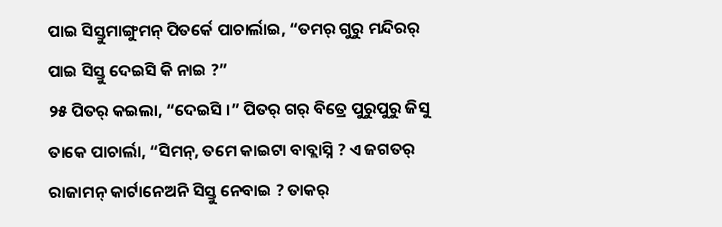ପାଇ ସିସ୍ତୁମାଙ୍ଗୁମନ୍ ପିତର୍କେ ପାଚାର୍ଲାଇ, “ତମର୍ ଗୁରୁ ମନ୍ଦିରର୍ ପାଇ ସିସ୍ତୁ ଦେଇସି କି ନାଇ ?”
୨୫ ପିତର୍ କଇଲା, “ଦେଇସି ।” ପିତର୍ ଗର୍ ବିତ୍ରେ ପୁରୁପୁରୁ ଜିସୁ ତାକେ ପାଚାର୍ଲା, “ସିମନ୍, ତମେ କାଇଟା ବାବ୍ଲାସ୍ନି ? ଏ ଜଗତର୍ ରାଜାମନ୍ କାର୍ଟାନେଅନି ସିସ୍ତୁ ନେବାଇ ? ତାକର୍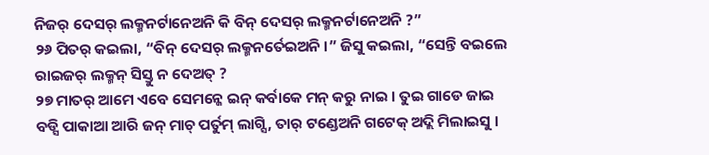ନିଜର୍ ଦେସର୍ ଲକ୍ମନର୍ଟାନେଅନି କି ବିନ୍ ଦେସର୍ ଲକ୍ମନର୍ଟାନେଅନି ?”
୨୬ ପିତର୍ କଇଲା, “ବିନ୍ ଦେସର୍ ଲକ୍ମନର୍ତେଇଅନି ।” ଜିସୁ କଇଲା, “ସେନ୍ତି ବଇଲେ ରାଇଜର୍ ଲକ୍ମନ୍ ସିସ୍ତୁ ନ ଦେଅତ୍ ?
୨୭ ମାତର୍ ଆମେ ଏବେ ସେମନ୍କେ ଇନ୍ କର୍ବାକେ ମନ୍ କରୁ ନାଇ । ତୁଇ ଗାଡେ ଜାଇ ବଡ୍ସି ପାକାଆ ଆରି ଜନ୍ ମାଚ୍ ପର୍ତୁମ୍ ଲାଗ୍ସି, ତାର୍ ଟଣ୍ଡେଅନି ଗଟେକ୍ ଅଦ୍ଲି ମିଲାଇସୁ ।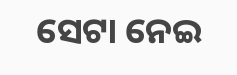ସେଟା ନେଇ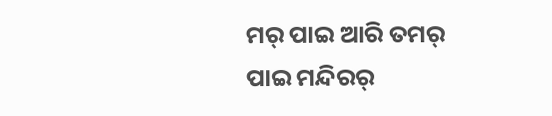ମର୍ ପାଇ ଆରି ତମର୍ ପାଇ ମନ୍ଦିରର୍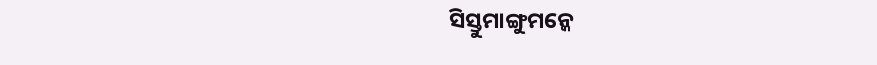ସିସ୍ତୁମାଙ୍ଗୁମନ୍କେ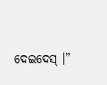ଦେଇଦେସ୍ ।”